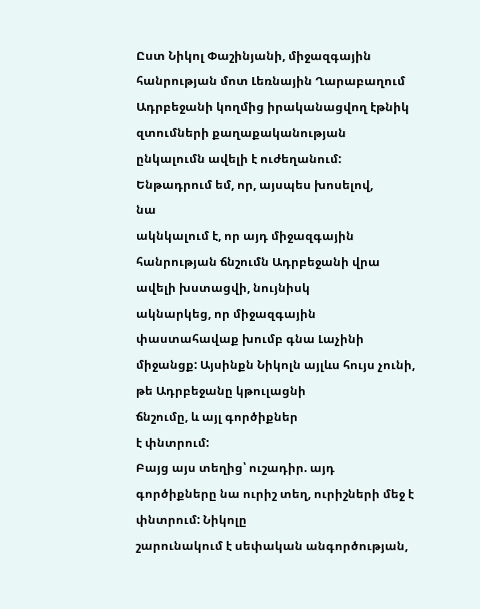Ըստ Նիկոլ Փաշինյանի, միջազգային
հանրության մոտ Լեռնային Ղարաբաղում Ադրբեջանի կողմից իրականացվող էթնիկ զտումների քաղաքականության
ընկալումն ավելի է ուժեղանում: Ենթադրում եմ, որ, այսպես խոսելով,
նա
ակնկալում է, որ այդ միջազգային հանրության ճնշումն Ադրբեջանի վրա ավելի խստացվի, նույնիսկ
ակնարկեց, որ միջազգային փաստահավաք խումբ գնա Լաչինի միջանցք: Այսինքն Նիկոլն այլևս հույս չունի, թե Ադրբեջանը կթուլացնի
ճնշումը, և այլ գործիքներ
է փնտրում:
Բայց այս տեղից՝ ուշադիր. այդ գործիքները նա ուրիշ տեղ, ուրիշների մեջ է փնտրում: Նիկոլը
շարունակում է սեփական անգործության,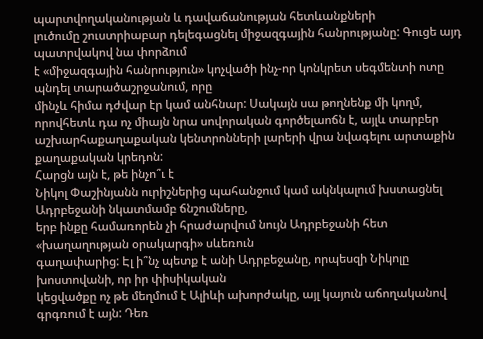պարտվողականության և դավաճանության հետևանքների
լուծումը շուստրիաբար դելեգացնել միջազգային հանրությանը: Գուցե այդ պատրվակով նա փորձում
է «միջազգային հանրություն» կոչվածի ինչ-որ կոնկրետ սեգմենտի ոտը պնդել տարածաշրջանում, որը
մինչև հիմա դժվար էր կամ անհնար: Սակայն սա թողնենք մի կողմ, որովհետև դա ոչ միայն նրա սովորական գործելաոճն է, այլև տարբեր
աշխարհաքաղաքական կենտրոնների լարերի վրա նվագելու արտաքին քաղաքական կրեդոն:
Հարցն այն է, թե ինչո՞ւ է
Նիկոլ Փաշինյանն ուրիշներից պահանջում կամ ակնկալում խստացնել Ադրբեջանի նկատմամբ ճնշումները,
երբ ինքը համառորեն չի հրաժարվում նույն Ադրբեջանի հետ «խաղաղության օրակարգի» սևեռուն
գաղափարից: Էլ ի՞նչ պետք է անի Ադրբեջանը, որպեսզի Նիկոլը խոստովանի, որ իր փիսիկական
կեցվածքը ոչ թե մեղմում է Ալիևի ախորժակը, այլ կայուն աճողականով գրգռում է այն: Դեռ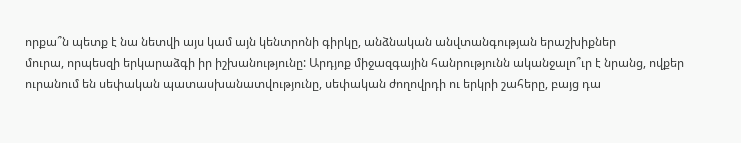որքա՞ն պետք է նա նետվի այս կամ այն կենտրոնի գիրկը, անձնական անվտանգության երաշխիքներ
մուրա, որպեսզի երկարաձգի իր իշխանությունը: Արդյոք միջազգային հանրությունն ականջալո՞ւր է նրանց, ովքեր ուրանում են սեփական պատասխանատվությունը, սեփական ժողովրդի ու երկրի շահերը, բայց դա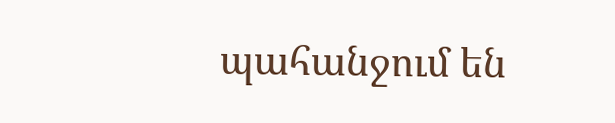պահանջում են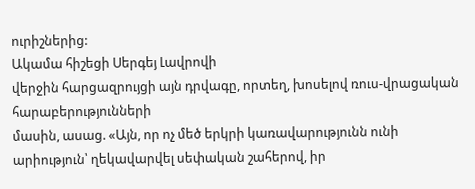ուրիշներից:
Ակամա հիշեցի Սերգեյ Լավրովի
վերջին հարցազրույցի այն դրվագը, որտեղ, խոսելով ռուս-վրացական հարաբերությունների
մասին, ասաց. «Այն, որ ոչ մեծ երկրի կառավարությունն ունի արիություն՝ ղեկավարվել սեփական շահերով, իր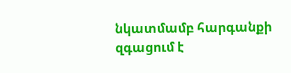նկատմամբ հարգանքի զգացում է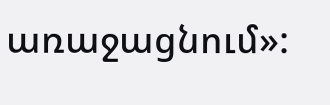առաջացնում»: